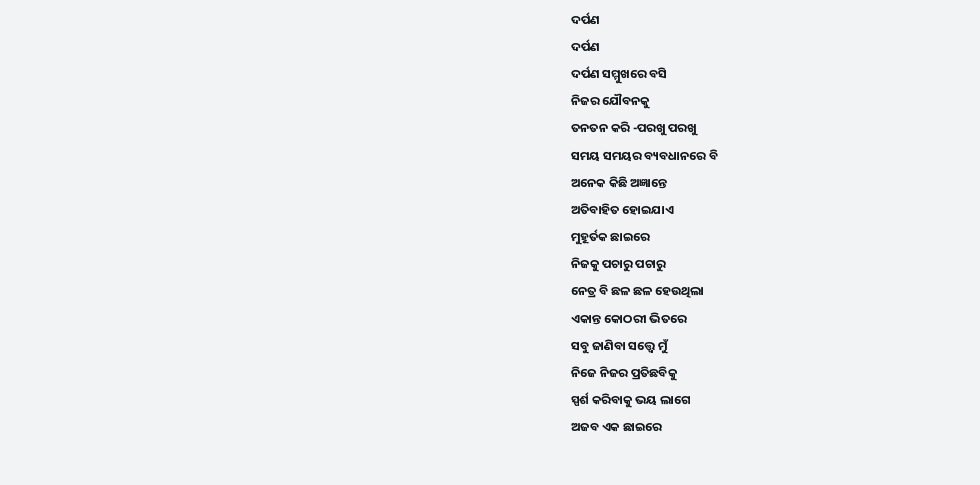ଦର୍ପଣ
ଦର୍ପଣ
ଦର୍ପଣ ସମ୍ମୁଖରେ ବସି
ନିଜର ଯୌବନକୁ
ତନତନ କରି -ପରଖୁ ପରଖୁ
ସମୟ ସମୟର ବ୍ୟବଧାନରେ ବି
ଅନେକ କିଛି ଅଜ୍ଞାନ୍ତେ
ଅତିବାହିତ ହୋଇଯାଏ
ମୁହୂର୍ତକ ଛାଇରେ
ନିଜକୁ ପଚାରୁ ପଚାରୁ
ନେତ୍ର ବି ଛଳ ଛଳ ହେଉଥିଲା
ଏକାନ୍ତ କୋଠରୀ ଭିତରେ
ସବୁ ଜାଣିବା ସତ୍ତ୍ୱେ ମୁଁ
ନିଜେ ନିଜର ପ୍ରତିଛବିକୁ
ସ୍ପର୍ଶ କରିବାକୁ ଭୟ ଲାଗେ
ଅଜବ ଏକ ଛାଇରେ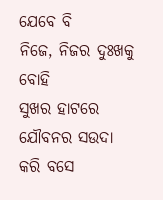ଯେବେ ବି
ନିଜେ, ନିଜର ଦୁଃଖକୁ ବୋହି
ସୁଖର ହାଟରେ
ଯୌବନର ସଉଦା
କରି ବସେ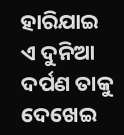ହାରିଯାଇ
ଏ ଦୁନିଆ ଦର୍ପଣ ତାକୁ
ଦେଖେଇ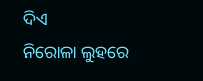ଦିଏ
ନିରୋଳା ଲୁହରେ